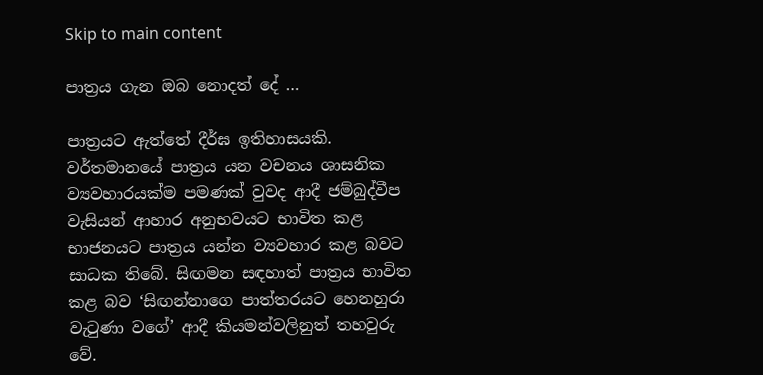Skip to main content

පාත්‍රය ගැන ඔබ නොදත් දේ …

පාත්‍රයට ඇත්තේ දීර්ඝ ඉතිහාසයකි. වර්තමානයේ පාත්‍රය යන වචනය ශාසනික ව්‍යවහාරයක්ම පමණක් වුවද ආදී ජම්බුද්වීප වැසියන් ආහාර අනුභවයට භාවිත කළ භාජනයට පාත්‍රය යන්න ව්‍යවහාර කළ බවට සාධක තිබේ. සිඟමන සඳහාත් පාත්‍රය භාවිත කළ බව ‘සිඟන්නාගෙ පාත්තරයට හෙනහුරා වැටුණා වගේ’ ආදී කියමන්වලිනුත් තහවුරු වේ.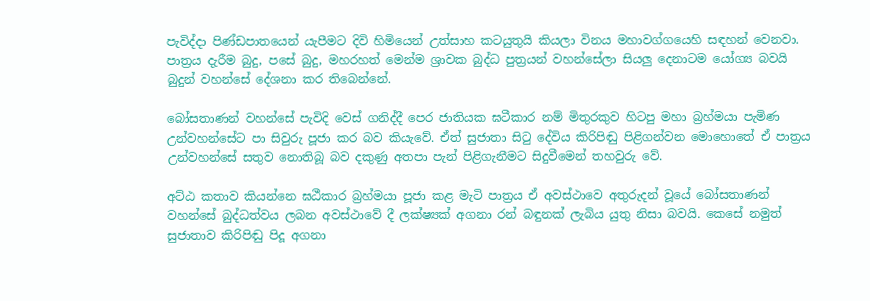පැවිද්දා පිණ්ඩපාතයෙන් යැපීමට දිවි හිමියෙන් උත්සාහ කටයුතුයි කියලා විනය මහාවග්ගයෙහි සඳහන් වෙනවා. පාත්‍රය දැරීම බුදු, පසේ බුදු, මහරහත් මෙන්ම ශ්‍රාවක බුද්ධ පුත්‍රයන් වහන්සේලා සියලු දෙනාටම යෝග්‍ය බවයි බුදුන් වහන්සේ දේශනා කර තිබෙන්නේ.

බෝසතාණන් වහන්සේ පැවිදි වෙස් ගනිද්දී පෙර ජාතියක ඝටීකාර නම් මිතුරකුව හිටපු මහා බ්‍රහ්මයා පැමිණ උන්වහන්සේට පා සිවුරු පූජා කර බව කියැවේ. ඒත් සුජාතා සිටු දේවිය කිරිපිඬු පිළිගන්වන මොහොතේ ඒ පාත්‍රය උන්වහන්සේ සතුව නොතිබූ බව දකුණු අතපා පැන් පිළිගැනීමට සිදුවීමෙන් තහවුරු වේ.

අට්ඨ කතාව කියන්නෙ ඝඨීකාර බ්‍රහ්මයා පූජා කළ මැටි පාත්‍රය ඒ අවස්ථාවෙ අතුරුදන් වූයේ බෝසතාණන් වහන්සේ බුද්ධත්වය ලබන අවස්ථාවේ දී ලක්ෂ්‍යක් අගනා රන් බඳුනක් ලැබිය යුතු නිසා බවයි. කෙසේ නමුත් සුජාතාව කිරිපිඬු පිදූ අගනා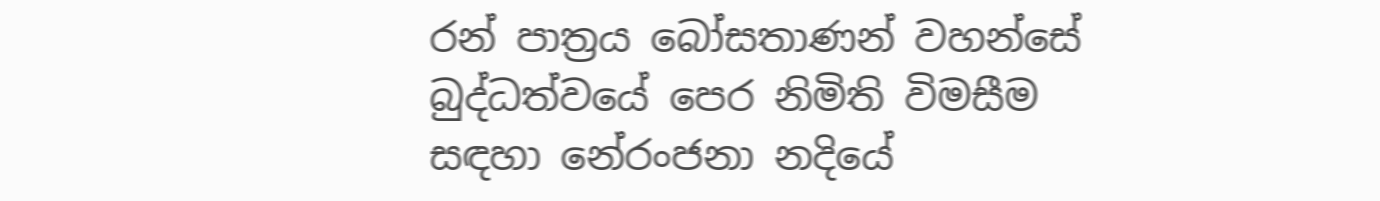රන් පාත්‍රය බෝසතාණන් වහන්සේ බුද්ධත්වයේ පෙර නිමිති විමසීම සඳහා නේරංජනා නදියේ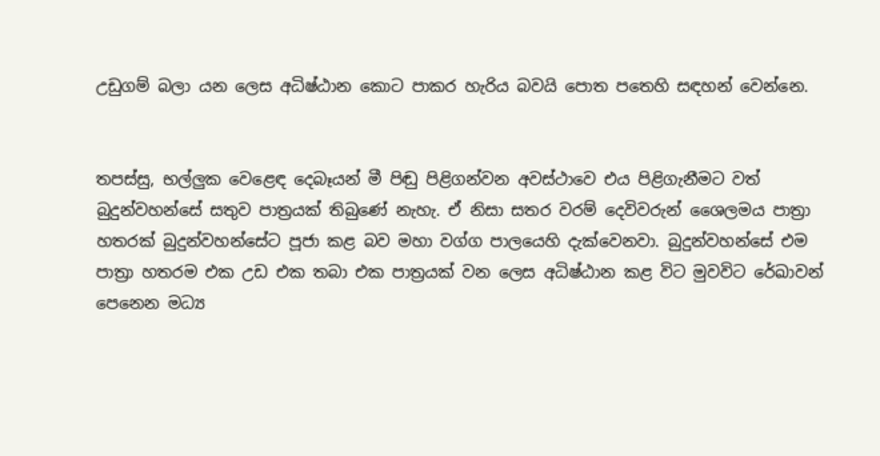උඩුගම් බලා යන ලෙස අධිෂ්ඨාන කොට පාකර හැරිය බවයි පොත පතෙහි සඳහන් වෙන්නෙ.


තපස්සු, භල්ලුක වෙළෙඳ දෙබෑයන් මී පිඬු පිළිගන්වන අවස්ථාවෙ එය පිළිගැනීමට වත් බුදුන්වහන්සේ සතුව පාත්‍රයක් තිබුණේ නැහැ. ඒ නිසා සතර වරම් දෙවිවරුන් ශෛලමය පාත්‍රා හතරක් බුදුන්වහන්සේට පූජා කළ බව මහා වග්ග පාලයෙහි දැක්වෙනවා. බුදුන්වහන්සේ එම පාත්‍රා හතරම එක උඩ එක තබා එක පාත්‍රයක් වන ලෙස අධිෂ්ඨාන කළ විට මුවවිට රේඛාවන් පෙනෙන මධ්‍ය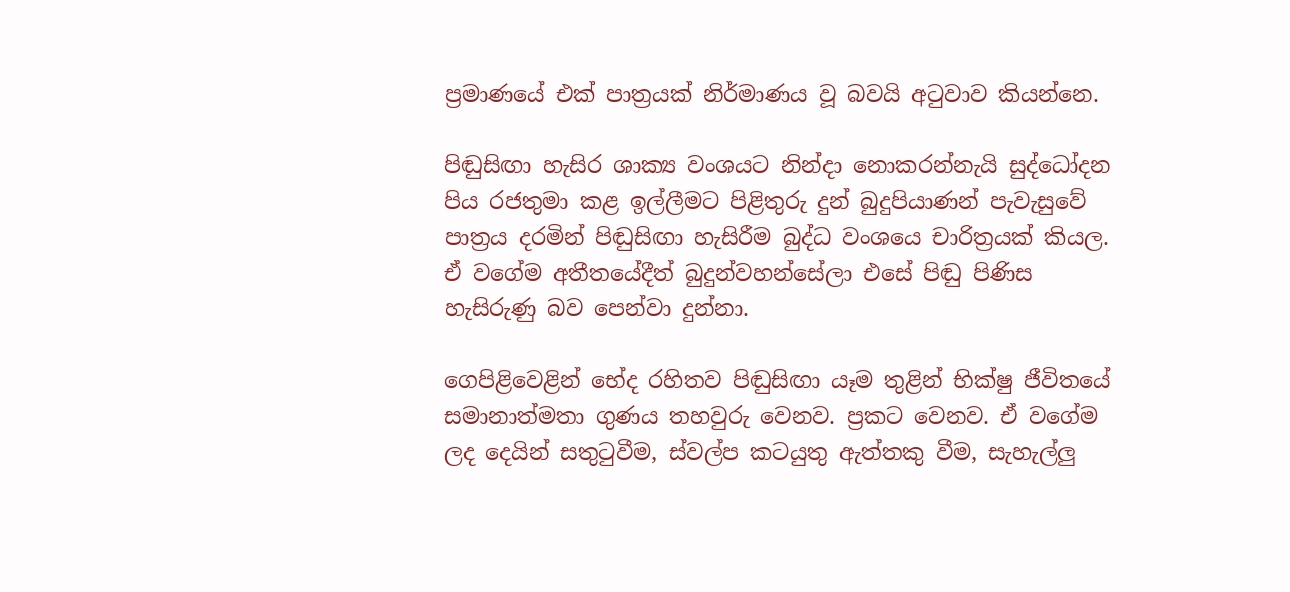ප්‍රමාණයේ එක් පාත්‍රයක් නිර්මාණය වූ බවයි අටුවාව කියන්නෙ.

පිඬුසිඟා හැසිර ශාක්‍ය වංශයට නින්දා නොකරන්නැයි සුද්ධෝදන පිය රජතුමා කළ ඉල්ලීමට පිළිතුරු දුන් බුදුපියාණන් පැවැසුවේ පාත්‍රය දරමින් පිඬුසිඟා හැසිරීම බුද්ධ වංශයෙ චාරිත්‍රයක් කියල. ඒ වගේම අතීතයේදීත් බුදුන්වහන්සේලා එසේ පිඬු පිණිස හැසිරුණු බව පෙන්වා දුන්නා.

ගෙපිළිවෙළින් භේද රහිතව පිඬුසිඟා යෑම තුළින් භික්ෂු ජීවිතයේ සමානාත්මතා ගුණය තහවුරු වෙනව. ප්‍රකට වෙනව. ඒ වගේම ලද දෙයින් සතුටුවීම, ස්වල්ප කටයුතු ඇත්තකු වීම, සැහැල්ලු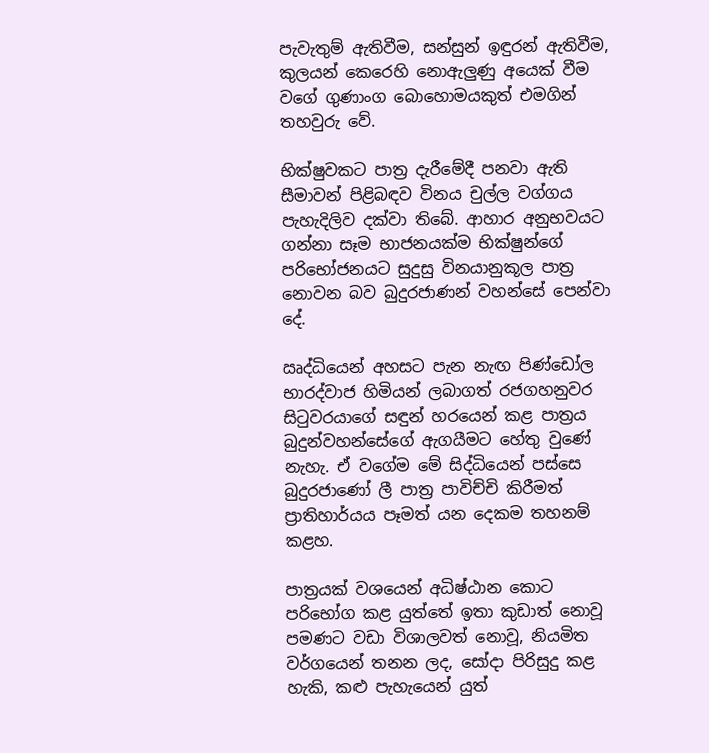පැවැතුම් ඇතිවීම, සන්සුන් ඉඳුරන් ඇතිවීම, කුලයන් කෙරෙහි නොඇලුණු අයෙක් වීම වගේ ගුණාංග බොහොමයකුත් එමගින් තහවුරු වේ.

භික්ෂුවකට පාත්‍ර දැරීමේදී පනවා ඇති සීමාවන් පිළිබඳව විනය චුල්ල වග්ගය පැහැදිලිව දක්වා තිබේ. ආහාර අනුභවයට ගන්නා සෑම භාජනයක්ම භික්ෂුන්ගේ පරිභෝජනයට සුදුසු විනයානුකූල පාත්‍ර නොවන බව බුදුරජාණන් වහන්සේ පෙන්වා දේ.

ඍද්ධියෙන් අහසට පැන නැඟ පිණ්ඩෝල භාරද්වාජ හිමියන් ලබාගත් රජගහනුවර සිටුවරයාගේ සඳුන් හරයෙන් කළ පාත්‍රය බුදුන්වහන්සේගේ ඇගයීමට හේතු වුණේ නැහැ. ඒ වගේම මේ සිද්ධියෙන් පස්සෙ බුදුරජාණෝ ලී පාත්‍ර පාවිච්චි කිරීමත් ප්‍රාතිහාර්යය පෑමත් යන දෙකම තහනම් කළහ.

පාත්‍රයක් වශයෙන් අධිෂ්ඨාන කොට පරිභෝග කළ යුත්තේ ඉතා කුඩාත් නොවූ පමණට වඩා විශාලවත් නොවූ, නියමිත වර්ගයෙන් තනන ලද, සෝදා පිරිසුදු කළ හැකි, කළු පැහැයෙන් යුත්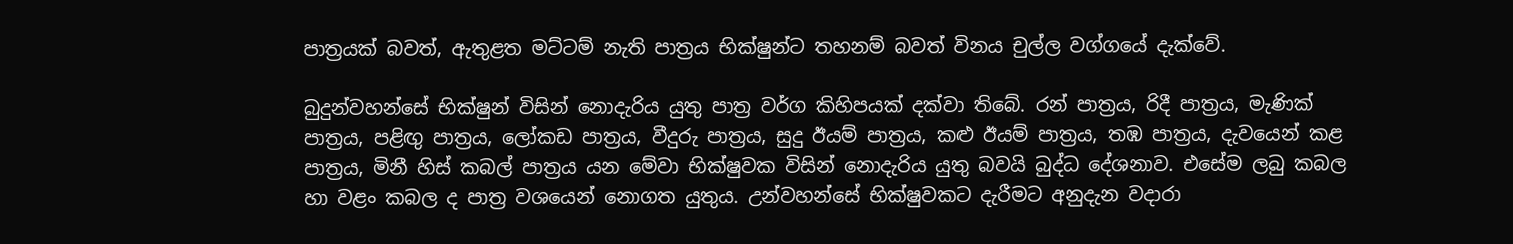පාත්‍රයක් බවත්, ඇතුළත මට්ටම් නැති පාත්‍රය භික්ෂුන්ට තහනම් බවත් විනය චුල්ල වග්ගයේ දැක්වේ.

බුදුන්වහන්සේ භික්ෂුන් විසින් නොදැරිය යුතු පාත්‍ර වර්ග කිහිපයක් දක්වා තිබේ. රන් පාත්‍රය, රිදී පාත්‍රය, මැණික් පාත්‍රය, පළිඟු පාත්‍රය, ලෝකඩ පාත්‍රය, වීදුරු පාත්‍රය, සුදු ඊයම් පාත්‍රය, කළු ඊයම් පාත්‍රය, තඹ පාත්‍රය, දැවයෙන් කළ පාත්‍රය, මිනී හිස් කබල් පාත්‍රය යන මේවා භික්ෂුවක විසින් නොදැරිය යුතු බවයි බුද්ධ දේශනාව. එසේම ලබු කබල හා වළං කබල ද පාත්‍ර වශයෙන් නොගත යුතුය. උන්වහන්සේ භික්ෂුවකට දැරීමට අනුදැන වදාරා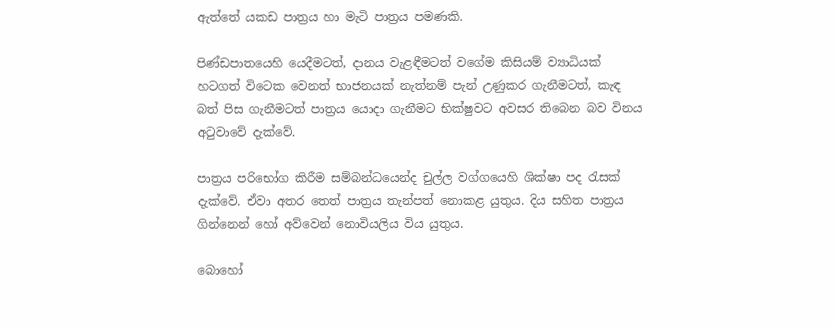ඇත්තේ යකඩ පාත්‍රය හා මැටි පාත්‍රය පමණකි.

පිණ්ඩපාතයෙහි යෙදීමටත්, දානය වැළඳීමටත් වගේම කිසියම් ව්‍යාධියක් හටගත් විටෙක වෙනත් භාජනයක් නැත්නම් පැන් උණුකර ගැනීමටත්, කැඳ බත් පිස ගැනීමටත් පාත්‍රය යොදා ගැනීමට භික්ෂුවට අවසර තිබෙන බව විනය අටුවාවේ දැක්වේ.

පාත්‍රය පරිභෝග කිරීම සම්බන්ධයෙන්ද චුල්ල වග්ගයෙහි ශික්ෂා පද රැසක් දැක්වේ. ඒවා අතර තෙත් පාත්‍රය තැන්පත් නොකළ යුතුය. දිය සහිත පාත්‍රය ගින්නෙන් හෝ අව්වෙන් නොවියලිය විය යුතුය.

බොහෝ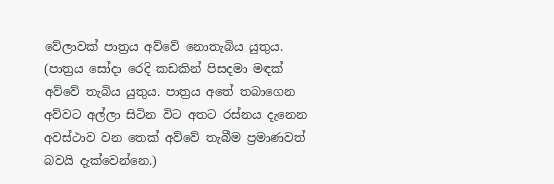වේලාවක් පාත්‍රය අව්වේ නොතැබිය යුතුය. (පාත්‍රය සෝදා රෙදි කඩකින් පිසදමා මඳක් අව්වේ තැබිය යුතුය. පාත්‍රය අතේ තබාගෙන අව්වට අල්ලා සිටින විට අතට රස්නය දැනෙන අවස්ථාව වන තෙක් අව්වේ තැබීම ප්‍රමාණවත් බවයි දැක්වෙන්නෙ.)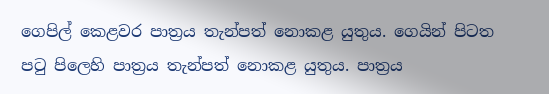ගෙපිල් කෙළවර පාත්‍රය තැන්පත් නොකළ යුතුය. ගෙයින් පිටත පටු පිලෙහි පාත්‍රය තැන්පත් නොකළ යුතුය. පාත්‍රය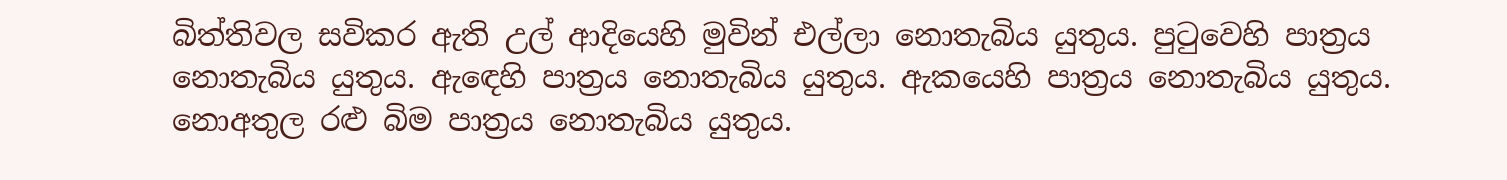බිත්තිවල සවිකර ඇති උල් ආදියෙහි මුවින් එල්ලා නොතැබිය යුතුය. පුටුවෙහි පාත්‍රය නොතැබිය යුතුය. ඇඳෙහි පාත්‍රය නොතැබිය යුතුය. ඇකයෙහි පාත්‍රය නොතැබිය යුතුය. නොඅතුල රළු බිම පාත්‍රය නොතැබිය යුතුය.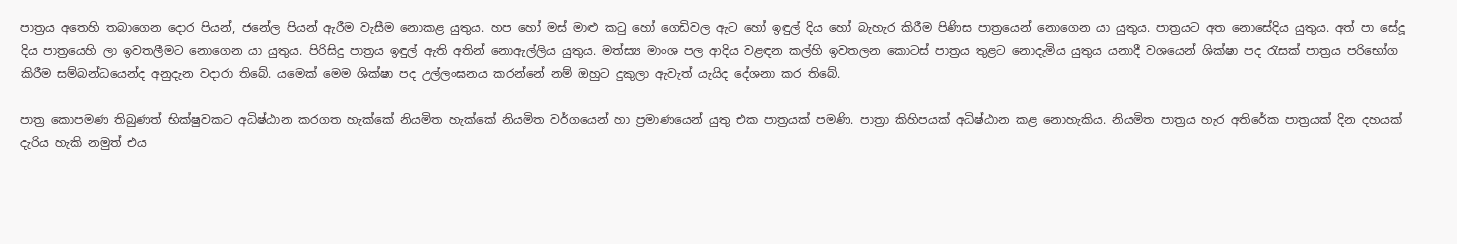පාත්‍රය අතෙහි තබාගෙන දොර පියන්, ජනේල පියන් ඇරීම වැසීම නොකළ යුතුය. හප හෝ මස් මාළු කටු හෝ ගෙඩිවල ඇට හෝ ඉඳුල් දිය හෝ බැහැර කිරීම පිණිස පාත්‍රයෙන් නොගෙන යා යුතුය. පාත්‍රයට අත නොසේදිය යුතුය. අත් පා සේදූ දිය පාත්‍රයෙහි ලා ඉවතලීමට නොගෙන යා යුතුය. පිරිසිදු පාත්‍රය ඉඳුල් ඇති අතින් නොඇල්ලිය යුතුය. මත්ස්‍ය මාංශ පල ආදිය වළඳන කල්හි ඉවතලන කොටස් පාත්‍රය තුළට නොදැමිය යුතුය යනාදී වශයෙන් ශික්ෂා පද රැසක් පාත්‍රය පරිභෝග කිරීම සම්බන්ධයෙන්ද අනුදැන වදාරා තිබේ. යමෙක් මෙම ශික්ෂා පද උල්ලංඝනය කරන්නේ නම් ඔහුට දුකුලා ඇවැත් යැයිද දේශනා කර තිබේ.

පාත්‍ර කොපමණ තිබුණත් භික්ෂුවකට අධිෂ්ඨාන කරගත හැක්කේ නියමිත හැක්කේ නියමිත වර්ගයෙන් හා ප්‍රමාණයෙන් යුතු එක පාත්‍රයක් පමණි. පාත්‍රා කිහිපයක් අධිෂ්ඨාන කළ නොහැකිය. නියමිත පාත්‍රය හැර අතිරේක පාත්‍රයක් දින දහයක් දැරිය හැකි නමුත් එය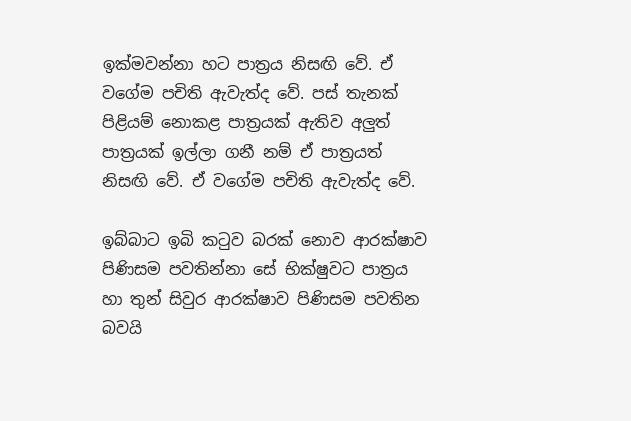ඉක්මවන්නා හට පාත්‍රය නිසඟි වේ. ඒ වගේම පචිති ඇවැත්ද වේ. පස් තැනක් පිළියම් නොකළ පාත්‍රයක් ඇතිව අලුත් පාත්‍රයක් ඉල්ලා ගනී නම් ඒ පාත්‍රයත් නිසඟි වේ. ඒ වගේම පචිති ඇවැත්ද වේ.

ඉබ්බාට ඉබි කටුව බරක් නොව ආරක්ෂාව පිණිසම පවතින්නා සේ භික්ෂුවට පාත්‍රය හා තුන් සිවුර ආරක්ෂාව පිණිසම පවතින බවයි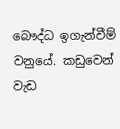බෞද්ධ ඉගැන්වීම් වනුයේ. කඩුවෙන් වැඩ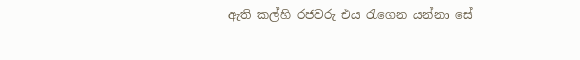ඇති කල්හි රජවරු එය රැගෙන යන්නා සේ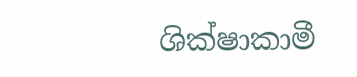ශික්ෂාකාමී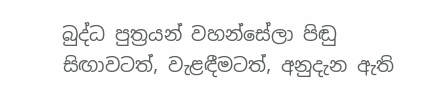බුද්ධ පුත්‍රයන් වහන්සේලා පිඬු සිඟාවටත්, වැළඳීමටත්, අනුදැන ඇති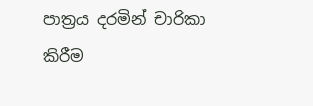පාත්‍රය දරමින් චාරිකා කිරීම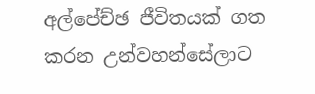අල්පේච්ඡ ජීවිතයක් ගත කරන උන්වහන්සේලාට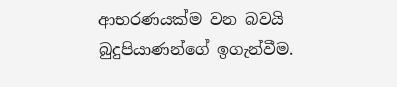ආභරණයක්ම වන බවයි බුදුපියාණන්ගේ ඉගැන්වීම.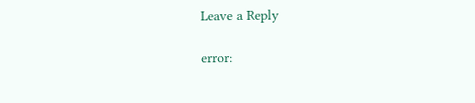Leave a Reply

error: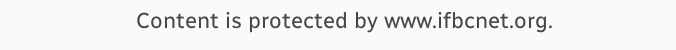Content is protected by www.ifbcnet.org.